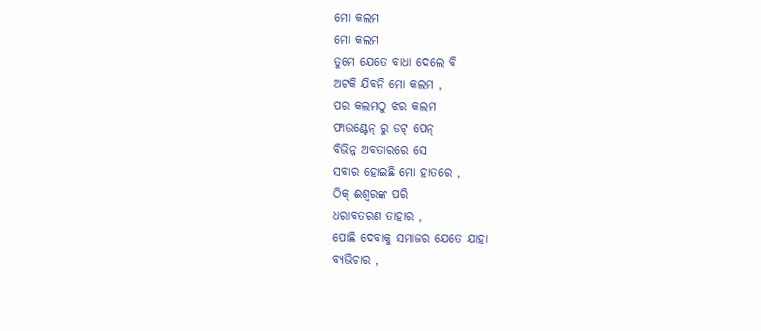ମୋ କଲମ
ମୋ କଲମ
ତୁମେ ଯେତେ ବାଧା ଦେଲେ ବି
ଅଟକି ଯିବନି ମୋ କଲମ ,
ପର କଲମଠୁ ଝର କଲମ
ଫାଉଣ୍ଟେନ୍ ରୁ ଡଟ୍ ପେନ୍
ବିଭିନ୍ନ ଅବତାରରେ ସେ
ସବାର ହୋଇଛି ମୋ ହାତରେ ,
ଠିକ୍ ଈଶ୍ବରଙ୍କ ପରି
ଧରାବତରଣ ତାହାର ,
ପୋଛି ଦେବାକୁ ସମାଜର ଯେତେ ଯାହା
ବ୍ୟଭିଚାର ,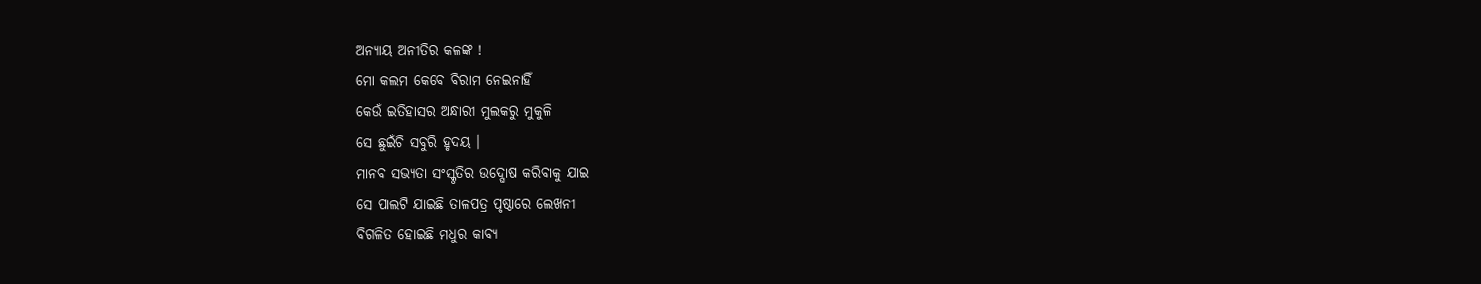ଅନ୍ୟାୟ ଅନୀତିର କଳଙ୍କ !
ମୋ କଲମ କେବେ ବିରାମ ନେଇନାହିଁ
କେଉଁ ଇତିହାସର ଅନ୍ଧାରୀ ମୁଲକରୁ ମୁକୁଳି
ସେ ଛୁଇଁଚି ସବୁରି ହୃଦୟ ।
ମାନବ ସଭ୍ୟତା ସଂସ୍କୃତିର ଉଦ୍ଘୋଷ କରିବାକୁ ଯାଇ
ସେ ପାଲଟି ଯାଇଛି ତାଳପତ୍ର ପୃଷ୍ଠାରେ ଲେଖନୀ
ବିଗଳିତ ହୋଇଛି ମଧୁର କାବ୍ୟ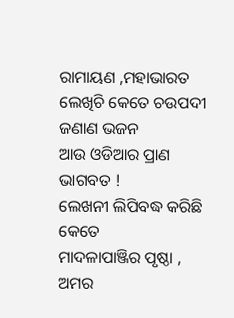ରାମାୟଣ ,ମହାଭାରତ
ଲେଖିଚି କେତେ ଚଉପଦୀ ଜଣାଣ ଭଜନ
ଆଉ ଓଡିଆର ପ୍ରାଣ ଭାଗବତ !
ଲେଖନୀ ଲିପିବଦ୍ଧ କରିଛି କେତେ
ମାଦଳାପାଞ୍ଜିର ପୃଷ୍ଠା ,
ଅମର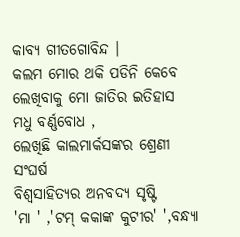କାବ୍ୟ ଗୀତଗୋବିନ୍ଦ ।
କଲମ ମୋର ଥକି ପଡିନି କେବେ
ଲେଖିବାକୁ ମୋ ଜାତିର ଇତିହାସ
ମଧୁ ବର୍ଣ୍ଣବୋଧ ,
ଲେଖିଛି କାଲମାର୍କସଙ୍କର ଶ୍ରେଣୀ ସଂଘର୍ଷ
ବିଶ୍ବସାହିତ୍ୟର ଅନବଦ୍ୟ ସୃଷ୍ଟି
'ମା ' ,'ଟମ୍ କକାଙ୍କ କୁଟୀର' ',ବନ୍ଧ୍ୟା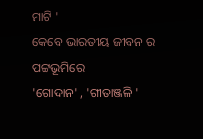ମାଟି '
କେବେ ଭାରତୀୟ ଜୀବନ ର ପଟ୍ଟଭୂମିରେ
'ଗୋଦାନ' , 'ଗୀତାଞ୍ଜଳି '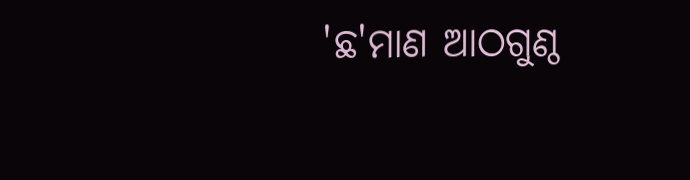'ଛ'ମାଣ ଆଠଗୁଣ୍ଠ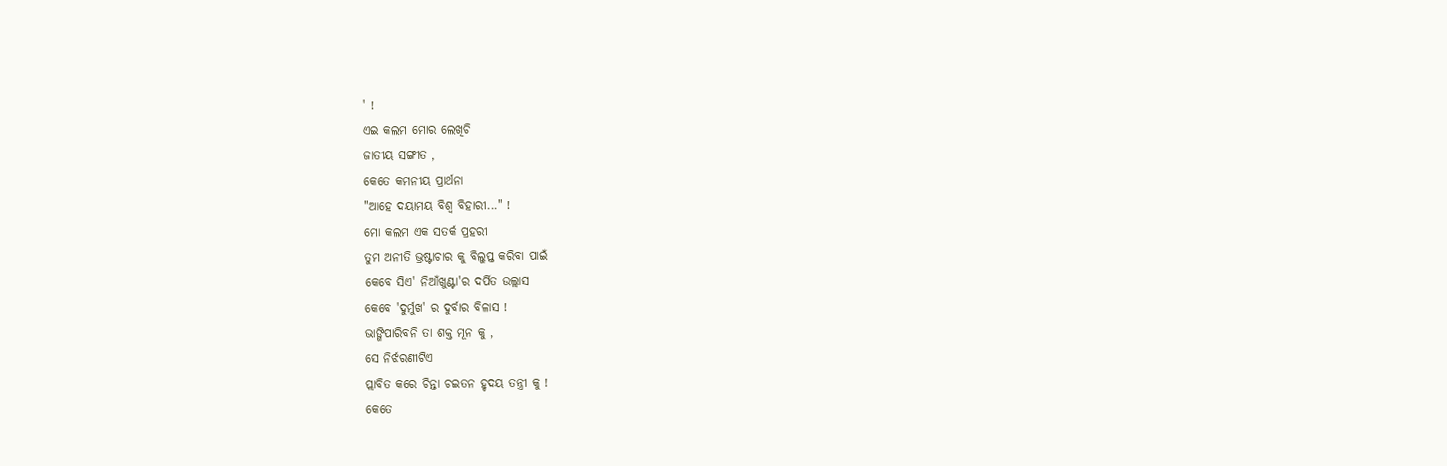' !
ଏଇ କଲମ ମୋର ଲେଖିଚି
ଜାତୀୟ ସଙ୍ଗୀତ ,
କେତେ କମନୀୟ ପ୍ରାର୍ଥନା
"ଆହେ ଦୟାମୟ ବିଶ୍ବ ବିହାରୀ..." !
ମୋ କଲମ ଏକ ସତର୍କ ପ୍ରହରୀ
ତୁମ ଅନୀତି ଭ୍ରଷ୍ଟାଚାର କୁ ବିଲୁପ୍ତ କରିବା ପାଇଁ
କେବେ ସିଏ' ନିଆଁଖୁଣ୍ଟା'ର ଦର୍ପିତ ଉଲ୍ଲାସ
କେବେ 'ଦୁର୍ମୁଖ' ର ଦୁର୍ବାର ବିଳାସ !
ଭାଙ୍ଗିପାରିବନି ତା ଶକ୍ତ ମୂନ କୁ ,
ସେ ନିର୍ଝରଣୀଟିଏ
ପ୍ଲାବିତ କରେ ଚିନ୍ତା ଚଇତନ ହୃଦୟ ତନ୍ତ୍ରୀ କୁ !
କେତେ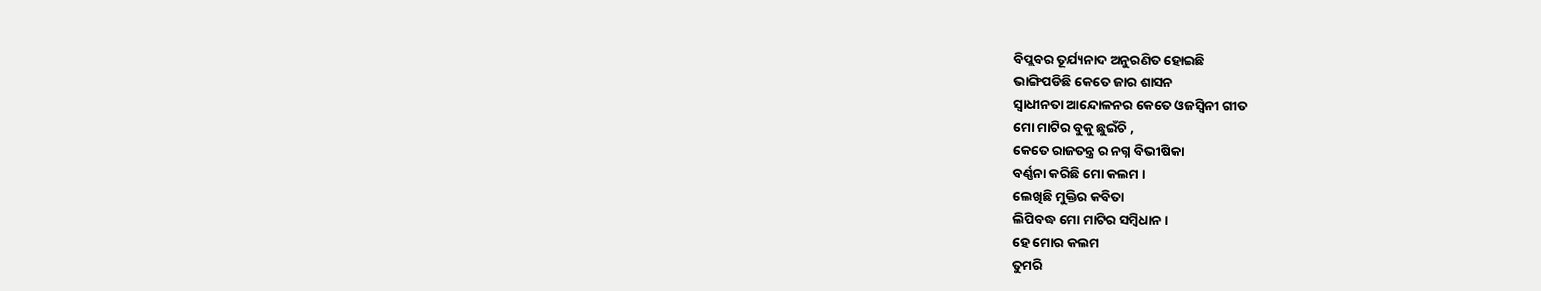ବିପ୍ଲବର ତୂର୍ଯ୍ୟନାଦ ଅନୁରଣିତ ହୋଇଛି
ଭାଙ୍ଗିପଡିଛି କେତେ ଜାର ଶାସନ
ସ୍ବାଧୀନତା ଆନ୍ଦୋଳନର କେତେ ଓଜସ୍ବିନୀ ଗୀତ
ମୋ ମାଟିର ବୁକୁ ଛୁଇଁଚି ,
କେତେ ରାଜତନ୍ତ୍ର ର ନଗ୍ନ ବିଭୀଷିକା
ବର୍ଣ୍ଣନା କରିଛି ମୋ କଲମ ।
ଲେଖିଛି ମୁକ୍ତିର କବିତା
ଲିପିବଦ୍ଧ ମୋ ମାଟିର ସମ୍ବିଧାନ ।
ହେ ମୋର କଲମ
ତୁମରି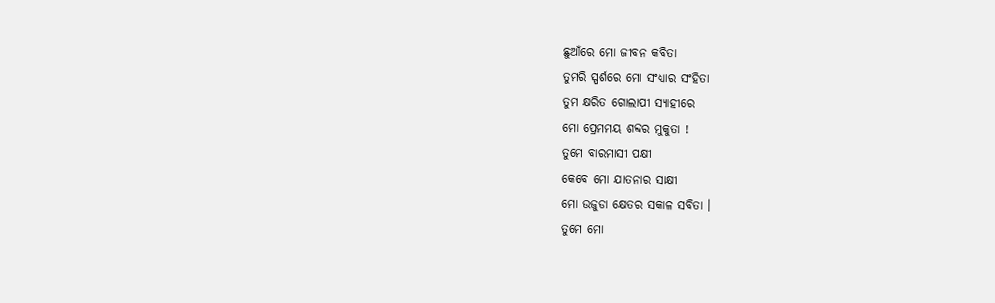ଛୁଆଁରେ ମୋ ଜୀବନ କବିତା
ତୁମରି ସ୍ପର୍ଶରେ ମୋ ସଂଧ୍ୟାର ସଂହିତା
ତୁମ କ୍ଷରିତ ଗୋଲାପୀ ସ୍ୟାହୀରେ
ମୋ ପ୍ରେମମୟ ଶବ୍ଦର ମୁକୁତା !
ତୁମେ ବାରମାସୀ ପକ୍ଷୀ
କେବେ ମୋ ଯାତନାର ସାକ୍ଷୀ
ମୋ ଉଜୁଡା କ୍ଷେତର ସକାଳ ସବିତା ।
ତୁମେ ମୋ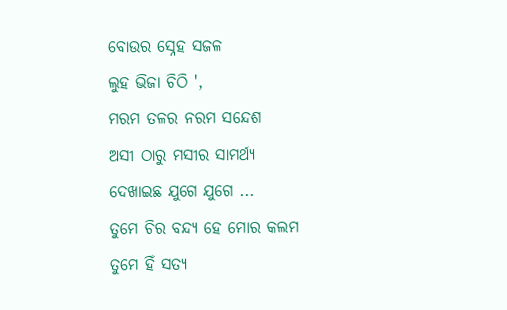ବୋଉର ସ୍ନେହ ସଜଳ
ଲୁହ ଭିଜା ଚିଠି ',
ମରମ ତଳର ନରମ ସନ୍ଦେଶ
ଅସୀ ଠାରୁ ମସୀର ସାମର୍ଥ୍ୟ
ଦେଖାଇଛ ଯୁଗେ ଯୁଗେ ...
ତୁମେ ଚିର ବନ୍ଦ୍ୟ ହେ ମୋର କଲମ
ତୁମେ ହିଁ ସତ୍ୟ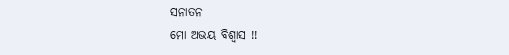ସନାତନ
ମୋ ଅଭୟ ବିଶ୍ବାସ !!